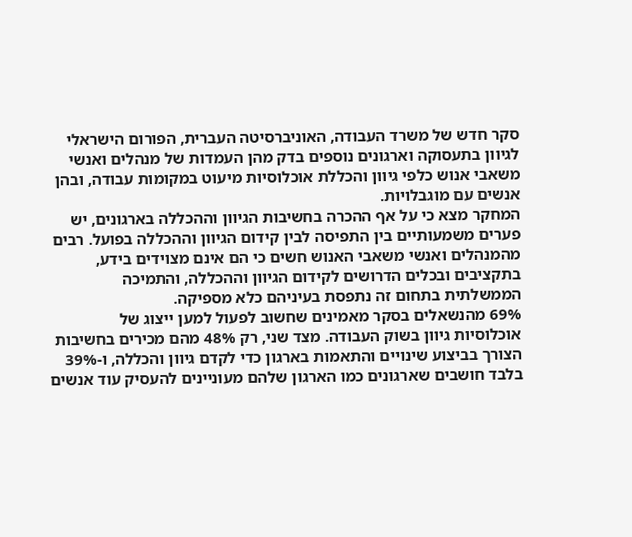סקר חדש של משרד העבודה, האוניברסיטה העברית, הפורום הישראלי לגיוון בתעסוקה וארגונים נוספים בדק מהן העמדות של מנהלים ואנשי משאבי אנוש כלפי גיוון והכללת אוכלוסיות מיעוט במקומות עבודה, ובהן אנשים עם מוגבלויות.
המחקר מצא כי על אף ההכרה בחשיבות הגיוון וההכללה בארגונים, יש פערים משמעותיים בין התפיסה לבין קידום הגיוון וההכללה בפועל. רבים מהמנהלים ואנשי משאבי האנוש חשים כי הם אינם מצוידים בידע, בתקציבים ובכלים הדרושים לקידום הגיוון וההכללה, והתמיכה הממשלתית בתחום זה נתפסת בעיניהם כלא מספיקה.
69% מהנשאלים בסקר מאמינים שחשוב לפעול למען ייצוג של אוכלוסיות גיוון בשוק העבודה. מצד שני, רק 48% מהם מכירים בחשיבות הצורך בביצוע שינויים והתאמות בארגון כדי לקדם גיוון והכללה, ו-39% בלבד חושבים שארגונים כמו הארגון שלהם מעוניינים להעסיק עוד אנשים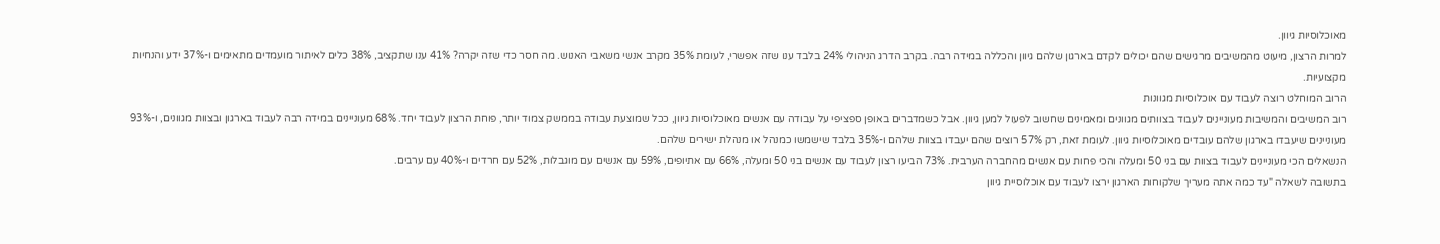מאוכלוסיות גיוון.
למרות הרצון, מיעוט מהמשיבים מרגישים שהם יכולים לקדם בארגון שלהם גיוון והכללה במידה רבה. בקרב הדרג הניהולי 24% בלבד ענו שזה אפשרי, לעומת 35% מקרב אנשי משאבי האנוש. מה חסר כדי שזה יקרה? 41% ענו שתקציב, 38% כלים לאיתור מועמדים מתאימים ו-37% ידע והנחיות מקצועיות.
הרוב המוחלט רוצה לעבוד עם אוכלוסיות מגוונות
רוב המשיבים והמשיבות מעוניינים לעבוד בצוותים מגוונים ומאמינים שחשוב לפעול למען גיוון. אבל כשמדברים באופן ספציפי על עבודה עם אנשים מאוכלוסיות גיוון, ככל שמוצעת עבודה בממשק צמוד יותר, פוחת הרצון לעבוד יחד. 68% מעוניינים במידה רבה לעבוד בארגון ובצוות מגוונים, ו-93% מעוניינים שיעבדו בארגון שלהם עובדים מאוכלוסיות גיוון. לעומת זאת, רק 57% רוצים שהם יעבדו בצוות שלהם ו-35% בלבד שישמשו כמנהל או מנהלת ישירים שלהם.
הנשאלים הכי מעוניינים לעבוד בצוות עם בני 50 ומעלה והכי פחות עם אנשים מהחברה הערבית. 73% הביעו רצון לעבוד עם אנשים בני 50 ומעלה, 66% עם אתיופים, 59% עם אנשים עם מוגבלות, 52% עם חרדים ו-40% עם ערבים.
בתשובה לשאלה "עד כמה אתה מעריך שלקוחות הארגון ירצו לעבוד עם אוכלוסיית גיוון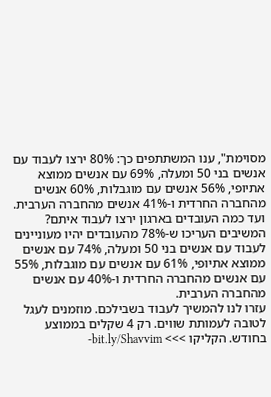מסוימת", ענו המשתתפים כך: 80% ירצו לעבוד עם אנשים בני 50 ומעלה, 69% עם אנשים ממוצא אתיופי, 56% אנשים עם מוגבלות, 60% אנשים מהחברה החרדית ו-41% אנשים מהחברה הערבית.
ועד כמה העובדים בארגון ירצו לעבוד איתם? המשיבים העריכו ש-78% מהעובדים יהיו מעוניינים לעבוד עם אנשים בני 50 ומעלה, 74% עם אנשים ממוצא אתיופי, 61% עם אנשים עם מוגבלות, 55% עם אנשים מהחברה החרדית ו-40% עם אנשים מהחברה הערבית.
עזרו לנו להמשיך לעבוד בשבילכם. מוזמנים לעגל לטובה לעמותת שווים. רק 4 שקלים בממוצע בחודש. הקליקו >>> bit.ly/Shavvim-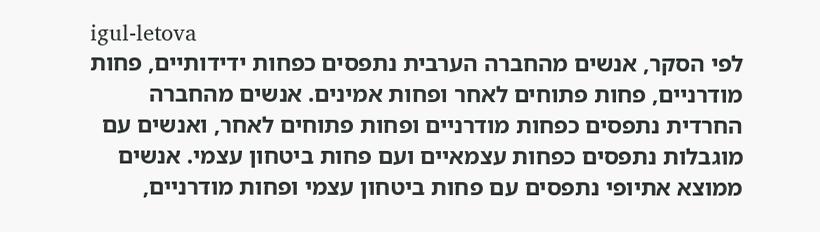igul-letova
לפי הסקר, אנשים מהחברה הערבית נתפסים כפחות ידידותיים, פחות מודרניים, פחות פתוחים לאחר ופחות אמינים. אנשים מהחברה החרדית נתפסים כפחות מודרניים ופחות פתוחים לאחר, ואנשים עם מוגבלות נתפסים כפחות עצמאיים ועם פחות ביטחון עצמי. אנשים ממוצא אתיופי נתפסים עם פחות ביטחון עצמי ופחות מודרניים,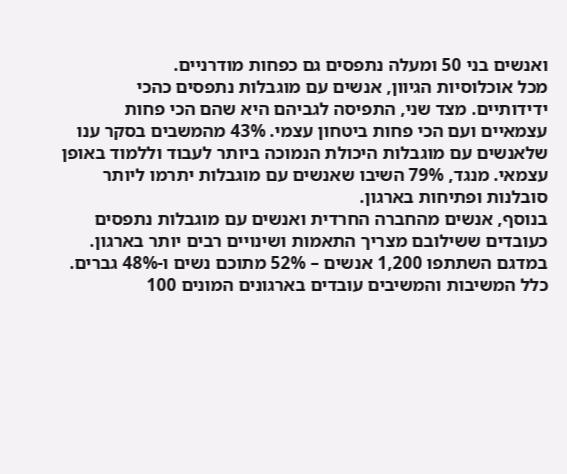ואנשים בני 50 ומעלה נתפסים גם כפחות מודרניים.
מכל אוכלוסיות הגיוון, אנשים עם מוגבלות נתפסים כהכי ידידותיים. מצד שני, התפיסה לגביהם היא שהם הכי פחות עצמאיים ועם הכי פחות ביטחון עצמי. 43% מהמשבים בסקר ענו שלאנשים עם מוגבלות היכולת הנמוכה ביותר לעבוד וללמוד באופן עצמאי. מנגד, 79% השיבו שאנשים עם מוגבלות יתרמו ליותר סובלנות ופתיחות בארגון.
בנוסף, אנשים מהחברה החרדית ואנשים עם מוגבלות נתפסים כעובדים ששילובם מצריך התאמות ושינויים רבים יותר בארגון.
במדגם השתתפו 1,200 אנשים – 52% מתוכם נשים ו-48% גברים. כלל המשיבות והמשיבים עובדים בארגונים המונים 100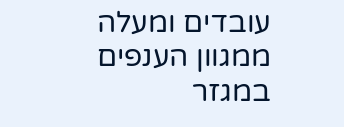עובדים ומעלה ממגוון הענפים במגזר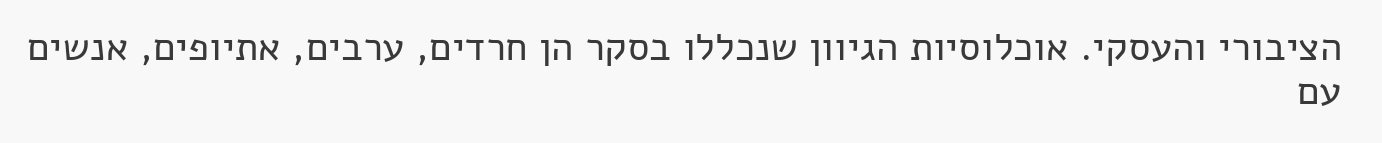הציבורי והעסקי. אוכלוסיות הגיוון שנכללו בסקר הן חרדים, ערבים, אתיופים, אנשים עם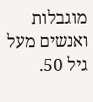מוגבלות ואנשים מעל גיל 50.